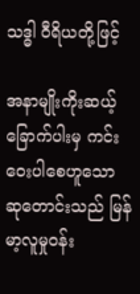သဒ္ဓါ ဝီရိယတို့ဖြင့်

အနာမျိုးကိုးဆယ့်ခြောက်ပါးမှ ကင်းဝေးပါစေဟူသော ဆုတောင်းသည် မြန်မာ့လူမှုဝန်း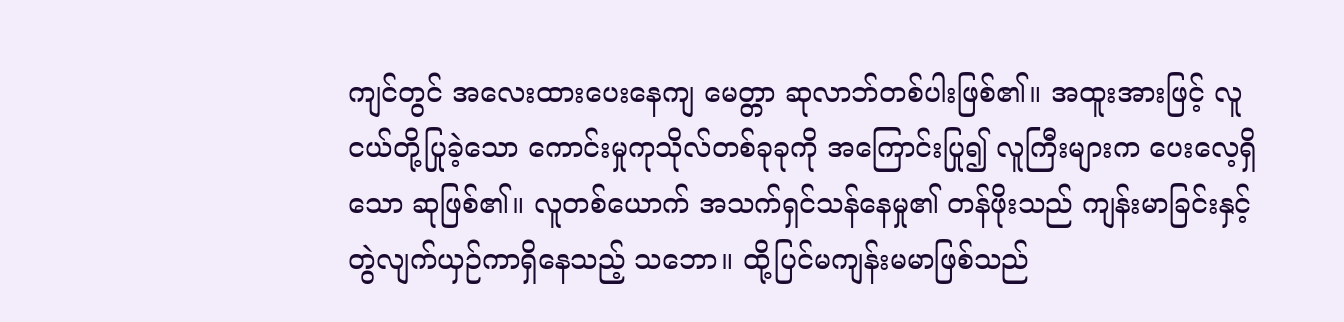ကျင်တွင် အလေးထားပေးနေကျ မေတ္တာ ဆုလာဘ်တစ်ပါးဖြစ်၏။ အထူးအားဖြင့် လူငယ်တို့ပြုခဲ့သော ကောင်းမှုကုသိုလ်တစ်ခုခုကို အကြောင်းပြု၍ လူကြီးများက ပေးလေ့ရှိသော ဆုဖြစ်၏။ လူတစ်ယောက် အသက်ရှင်သန်နေမှု၏ တန်ဖိုးသည် ကျန်းမာခြင်းနှင့် တွဲလျက်ယှဉ်ကာရှိနေသည့် သဘော။ ထို့ပြင်မကျန်းမမာဖြစ်သည်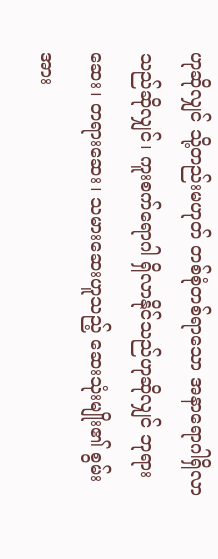ဟုဆိုလျှင် သို့တည်းမဟုတ် တစ်စုံတစ်ရာသော အနာရောဂါရှိလာသည်ဆိုလျှင်၊ ကူးစက်ရောဂါ ရှိလာနိုင်သည်ဟုဆိုလျှင် ဘုရားဆေး၊ တရားဆေး၊ သမားဆေးဟူသည့် ဆေးသုံးမျိုး၏ စွမ်းအား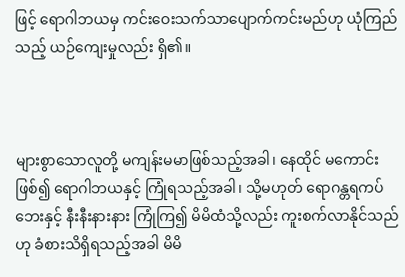ဖြင့် ရောဂါဘယမှ ကင်းဝေးသက်သာပျောက်ကင်းမည်ဟု ယုံကြည်သည့် ယဉ်ကျေးမှုလည်း ရှိ၏။



များစွာသောလူတို့ မကျန်းမမာဖြစ်သည့်အခါ၊ နေထိုင် မကောင်းဖြစ်၍ ရောဂါဘယနှင့် ကြုံရသည့်အခါ၊ သို့မဟုတ် ရောဂန္တရကပ်ဘေးနှင့် နီးနီးနားနား ကြုံကြ၍ မိမိထံသို့လည်း ကူးစက်လာနိုင်သည်ဟု ခံစားသိရှိရသည့်အခါ မိမိ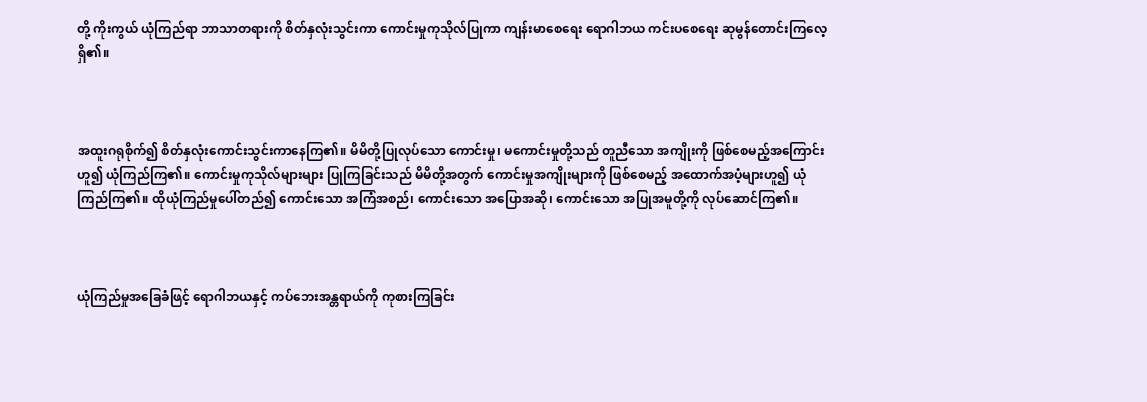တို့ ကိုးကွယ် ယုံကြည်ရာ ဘာသာတရားကို စိတ်နှလုံးသွင်းကာ ကောင်းမှုကုသိုလ်ပြုကာ ကျန်းမာစေရေး ရောဂါဘယ ကင်းပစေရေး ဆုမွန်တောင်းကြလေ့ရှိ၏။



အထူးဂရုစိုက်၍ စိတ်နှလုံးကောင်းသွင်းကာနေကြ၏။ မိမိတို့ပြုလုပ်သော ကောင်းမှု၊ မကောင်းမှုတို့သည် တူညီသော အကျိုးကို ဖြစ်စေမည့်အကြောင်းဟူ၍ ယုံကြည်ကြ၏။ ကောင်းမှုကုသိုလ်များများ ပြုကြခြင်းသည် မိမိတို့အတွက် ကောင်းမှုအကျိုးများကို ဖြစ်စေမည့် အထောက်အပံ့များဟူ၍ ယုံကြည်ကြ၏။ ထိုယုံကြည်မှုပေါ်တည်၍ ကောင်းသော အကြံအစည်၊ ကောင်းသော အပြောအဆို၊ ကောင်းသော အပြုအမူတို့ကို လုပ်ဆောင်ကြ၏။



ယုံကြည်မှုအခြေခံဖြင့် ရောဂါဘယနှင့် ကပ်ဘေးအန္တရာယ်ကို ကုစားကြခြင်း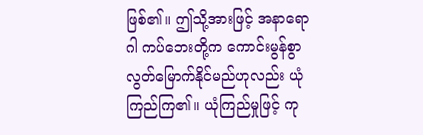ဖြစ်၏။ ဤသို့အားဖြင့် အနာရောဂါ ကပ်ဘေးတို့က ကောင်းမွန်စွာ လွတ်မြောက်နိုင်မည်ဟုလည်း ယုံကြည်ကြ၏။ ယုံကြည်မှုဖြင့် ကု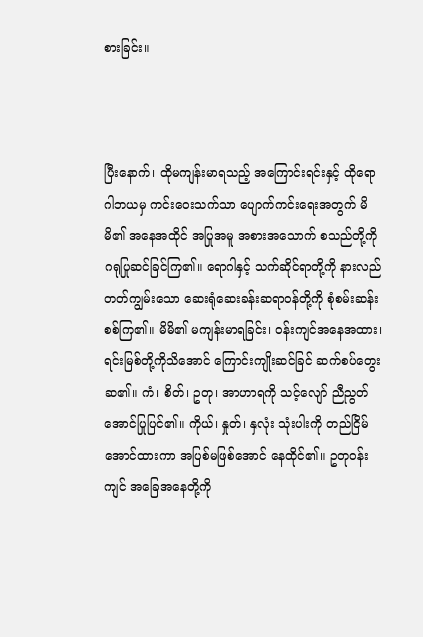စားခြင်း။



ပြီးနောက်၊ ထိုမကျန်းမာရသည့် အကြောင်းရင်းနှင့် ထိုရောဂါဘယမှ ကင်းဝေးသက်သာ ပျောက်ကင်းရေးအတွက် မိမိ၏ အနေအထိုင် အပြုအမူ အစားအသောက် စသည်တို့ကို ဂရုပြုဆင်ခြင်ကြ၏။ ရောဂါနှင့် သက်ဆိုင်ရာတို့ကို နားလည် တတ်ကျွမ်းသော ဆေးရုံဆေးခန်းဆရာဝန်တို့ကို စုံစမ်းဆန်းစစ်ကြ၏။ မိမိ၏ မကျန်းမာရခြင်း၊ ဝန်းကျင်အနေအထား၊ ရင်းမြစ်တို့ကိုသိအောင် ကြောင်းကျိုးဆင်ခြင် ဆက်စပ်တွေးဆ၏။ ကံ၊ စိတ်၊ ဥတု၊ အာဟာရကို သင့်လျော် ညီညွတ်အောင်ပြုပြင်၏။ ကိုယ်၊ နှုတ်၊ နှလုံး သုံးပါးကို တည်ငြိမ်အောင်ထားကာ အပြစ်မဖြစ်အောင် နေထိုင်၏။ ဥတုဝန်းကျင် အခြေအနေတို့ကို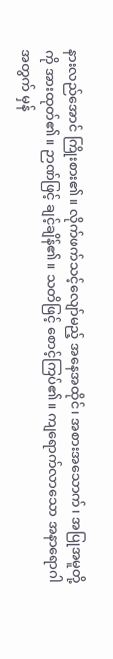နားလည်အောင် ကြိုးစား၏။ လိုက်ဖက်သင့်လျော်မည့် အနေအထိုင်၊ အစားအသောက်၊ အပြုအမူတို့ကို အားထုတ်၏။ ဉာဏ်ဖြင့် ချင့်ချိန်၏။ သတိဖြင့် စောင့်ကြပ်၏။ ကျရောက်လာသော အနာရောဂါအတွက် မှန်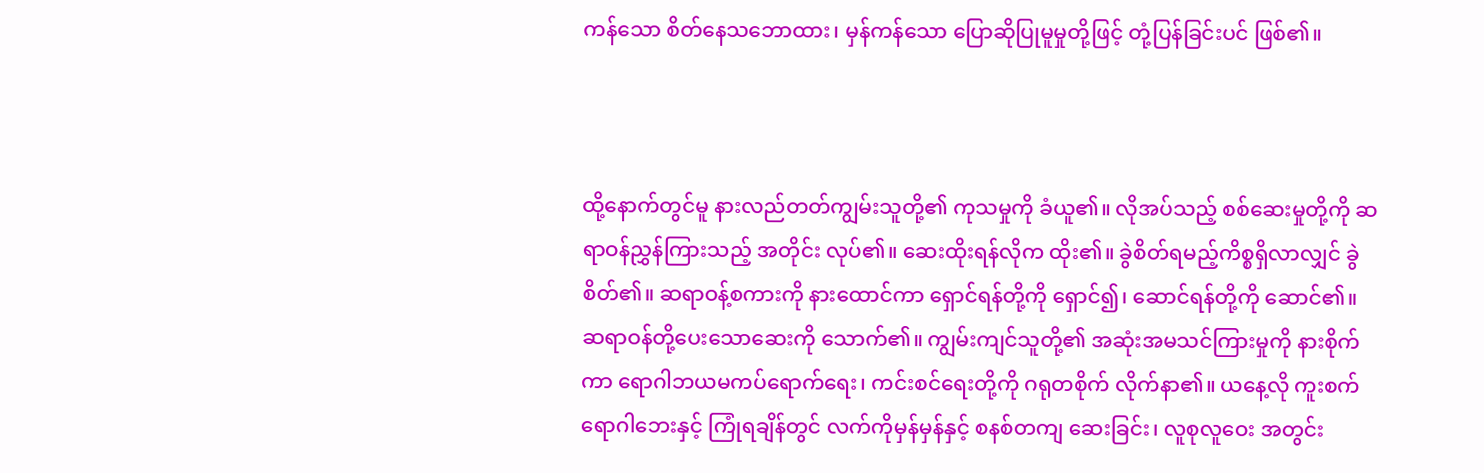ကန်သော စိတ်နေသဘောထား၊ မှန်ကန်သော ပြောဆိုပြုမူမှုတို့ဖြင့် တုံ့ပြန်ခြင်းပင် ဖြစ်၏။



ထို့နောက်တွင်မူ နားလည်တတ်ကျွမ်းသူတို့၏ ကုသမှုကို ခံယူ၏။ လိုအပ်သည့် စစ်ဆေးမှုတို့ကို ဆရာဝန်ညွှန်ကြားသည့် အတိုင်း လုပ်၏။ ဆေးထိုးရန်လိုက ထိုး၏။ ခွဲစိတ်ရမည့်ကိစ္စရှိလာလျှင် ခွဲစိတ်၏။ ဆရာဝန့်စကားကို နားထောင်ကာ ရှောင်ရန်တို့ကို ရှောင်၍၊ ဆောင်ရန်တို့ကို ဆောင်၏။ ဆရာဝန်တို့ပေးသောဆေးကို သောက်၏။ ကျွမ်းကျင်သူတို့၏ အဆုံးအမသင်ကြားမှုကို နားစိုက်ကာ ရောဂါဘယမကပ်ရောက်ရေး၊ ကင်းစင်ရေးတို့ကို ဂရုတစိုက် လိုက်နာ၏။ ယနေ့လို ကူးစက်ရောဂါဘေးနှင့် ကြုံရချိန်တွင် လက်ကိုမှန်မှန်နှင့် စနစ်တကျ ဆေးခြင်း၊ လူစုလူဝေး အတွင်း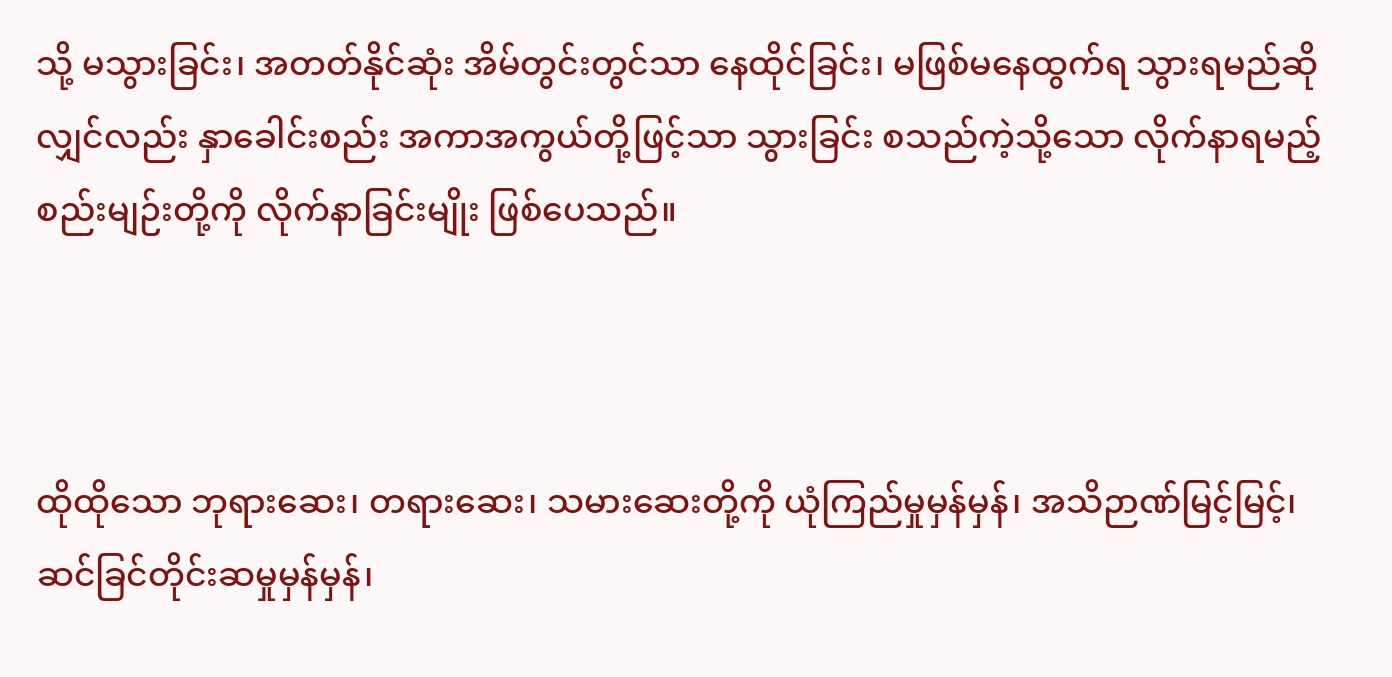သို့ မသွားခြင်း၊ အတတ်နိုင်ဆုံး အိမ်တွင်းတွင်သာ နေထိုင်ခြင်း၊ မဖြစ်မနေထွက်ရ သွားရမည်ဆိုလျှင်လည်း နှာခေါင်းစည်း အကာအကွယ်တို့ဖြင့်သာ သွားခြင်း စသည်ကဲ့သို့သော လိုက်နာရမည့် စည်းမျဉ်းတို့ကို လိုက်နာခြင်းမျိုး ဖြစ်ပေသည်။



ထိုထိုသော ဘုရားဆေး၊ တရားဆေး၊ သမားဆေးတို့ကို ယုံကြည်မှုမှန်မှန်၊ အသိဉာဏ်မြင့်မြင့်၊ ဆင်ခြင်တိုင်းဆမှုမှန်မှန်၊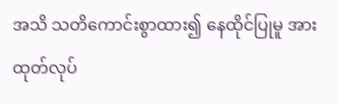အသိ သတိကောင်းစွာထား၍ နေထိုင်ပြုမူ အားထုတ်လုပ်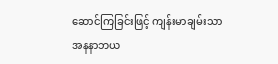ဆောင်ကြခြင်းဖြင့် ကျန်းမာချမ်းသာ အနနာဘယ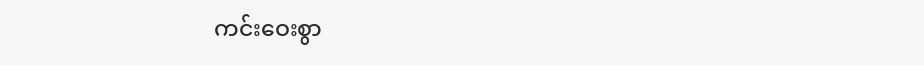ကင်းဝေးစွာ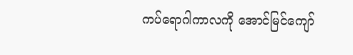ကပ်ရောဂါကာလကို အောင်မြင်ကျော်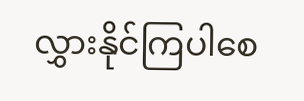လွှားနိုင်ကြပါစေ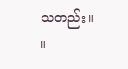သတည်း။     ။